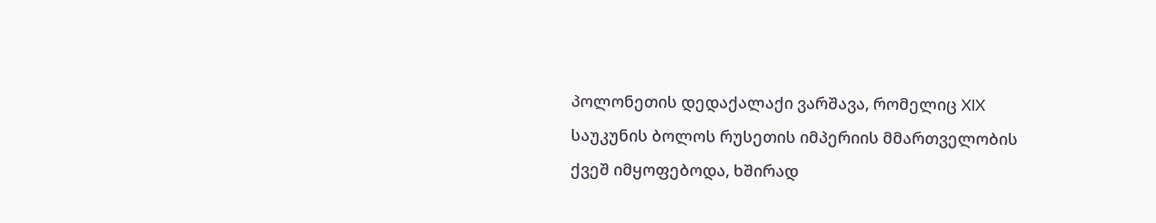პოლონეთის დედაქალაქი ვარშავა, რომელიც XIX საუკუნის ბოლოს რუსეთის იმპერიის მმართველობის ქვეშ იმყოფებოდა, ხშირად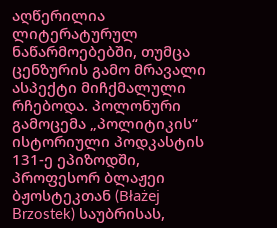აღწერილია ლიტერატურულ ნაწარმოებებში, თუმცა ცენზურის გამო მრავალი ასპექტი მიჩქმალული რჩებოდა. პოლონური გამოცემა „პოლიტიკის“ ისტორიული პოდკასტის 131-ე ეპიზოდში, პროფესორ ბლაჟეი ბჟოსტეკთან (Błażej Brzostek) საუბრისას,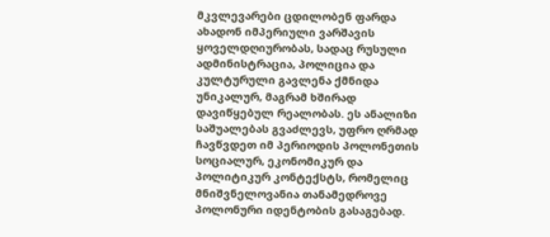მკვლევარები ცდილობენ ფარდა ახადონ იმპერიული ვარშავის ყოველდღიურობას, სადაც რუსული ადმინისტრაცია, პოლიცია და კულტურული გავლენა ქმნიდა უნიკალურ, მაგრამ ხშირად დავიწყებულ რეალობას. ეს ანალიზი საშუალებას გვაძლევს, უფრო ღრმად ჩავწვდეთ იმ პერიოდის პოლონეთის სოციალურ, ეკონომიკურ და პოლიტიკურ კონტექსტს, რომელიც მნიშვნელოვანია თანამედროვე პოლონური იდენტობის გასაგებად.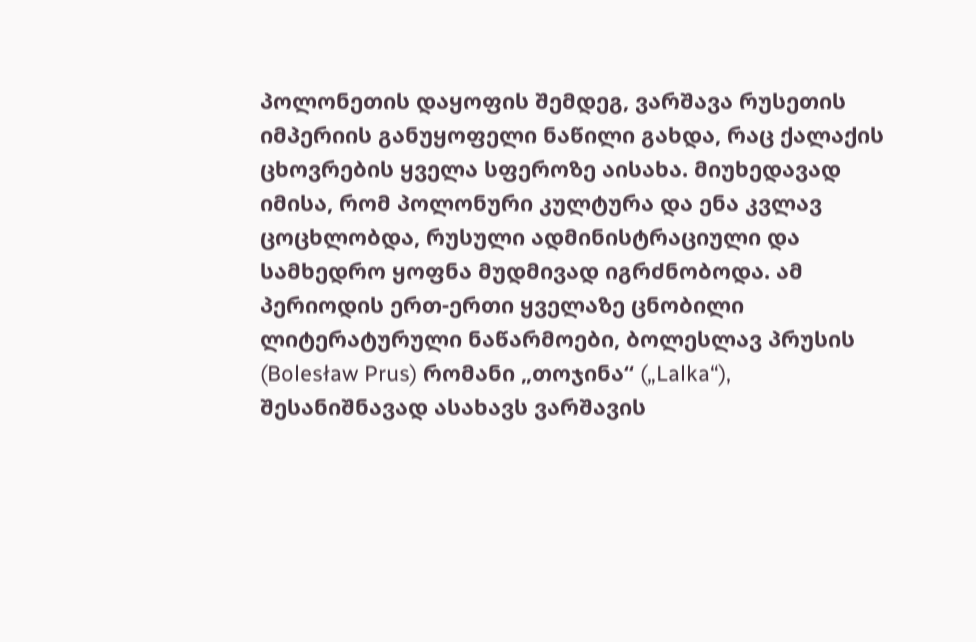პოლონეთის დაყოფის შემდეგ, ვარშავა რუსეთის იმპერიის განუყოფელი ნაწილი გახდა, რაც ქალაქის ცხოვრების ყველა სფეროზე აისახა. მიუხედავად იმისა, რომ პოლონური კულტურა და ენა კვლავ ცოცხლობდა, რუსული ადმინისტრაციული და სამხედრო ყოფნა მუდმივად იგრძნობოდა. ამ პერიოდის ერთ-ერთი ყველაზე ცნობილი ლიტერატურული ნაწარმოები, ბოლესლავ პრუსის (Bolesław Prus) რომანი „თოჯინა“ („Lalka“), შესანიშნავად ასახავს ვარშავის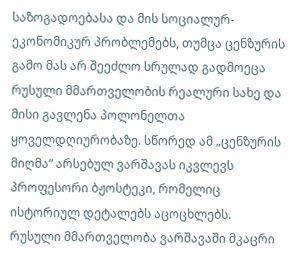საზოგადოებასა და მის სოციალურ-ეკონომიკურ პრობლემებს, თუმცა ცენზურის გამო მას არ შეეძლო სრულად გადმოეცა რუსული მმართველობის რეალური სახე და მისი გავლენა პოლონელთა ყოველდღიურობაზე. სწორედ ამ „ცენზურის მიღმა“ არსებულ ვარშავას იკვლევს პროფესორი ბჟოსტეკი, რომელიც ისტორიულ დეტალებს აცოცხლებს.
რუსული მმართველობა ვარშავაში მკაცრი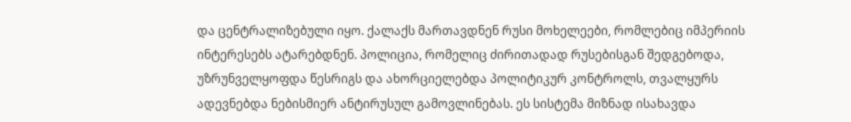და ცენტრალიზებული იყო. ქალაქს მართავდნენ რუსი მოხელეები, რომლებიც იმპერიის ინტერესებს ატარებდნენ. პოლიცია, რომელიც ძირითადად რუსებისგან შედგებოდა, უზრუნველყოფდა წესრიგს და ახორციელებდა პოლიტიკურ კონტროლს, თვალყურს ადევნებდა ნებისმიერ ანტირუსულ გამოვლინებას. ეს სისტემა მიზნად ისახავდა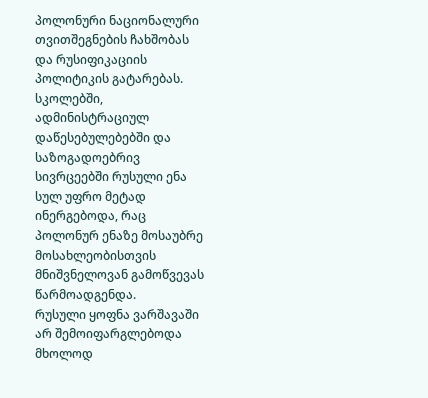პოლონური ნაციონალური თვითშეგნების ჩახშობას და რუსიფიკაციის პოლიტიკის გატარებას. სკოლებში, ადმინისტრაციულ დაწესებულებებში და საზოგადოებრივ სივრცეებში რუსული ენა სულ უფრო მეტად ინერგებოდა, რაც პოლონურ ენაზე მოსაუბრე მოსახლეობისთვის მნიშვნელოვან გამოწვევას წარმოადგენდა.
რუსული ყოფნა ვარშავაში არ შემოიფარგლებოდა მხოლოდ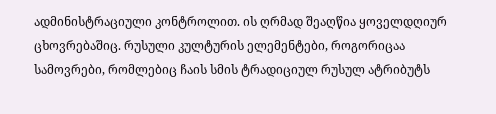ადმინისტრაციული კონტროლით. ის ღრმად შეაღწია ყოველდღიურ ცხოვრებაშიც. რუსული კულტურის ელემენტები, როგორიცაა სამოვრები, რომლებიც ჩაის სმის ტრადიციულ რუსულ ატრიბუტს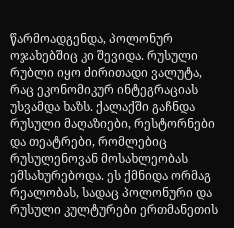წარმოადგენდა, პოლონურ ოჯახებშიც კი შევიდა. რუსული რუბლი იყო ძირითადი ვალუტა, რაც ეკონომიკურ ინტეგრაციას უსვამდა ხაზს. ქალაქში გაჩნდა რუსული მაღაზიები, რესტორნები და თეატრები, რომლებიც რუსულენოვან მოსახლეობას ემსახურებოდა. ეს ქმნიდა ორმაგ რეალობას, სადაც პოლონური და რუსული კულტურები ერთმანეთის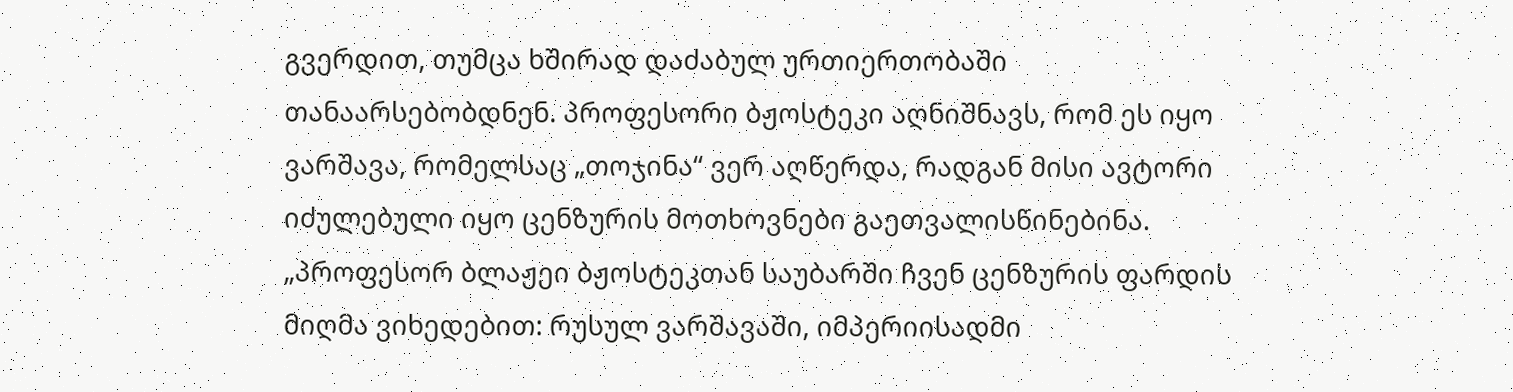გვერდით, თუმცა ხშირად დაძაბულ ურთიერთობაში თანაარსებობდნენ. პროფესორი ბჟოსტეკი აღნიშნავს, რომ ეს იყო ვარშავა, რომელსაც „თოჯინა“ ვერ აღწერდა, რადგან მისი ავტორი იძულებული იყო ცენზურის მოთხოვნები გაეთვალისწინებინა.
„პროფესორ ბლაჟეი ბჟოსტეკთან საუბარში ჩვენ ცენზურის ფარდის მიღმა ვიხედებით: რუსულ ვარშავაში, იმპერიისადმი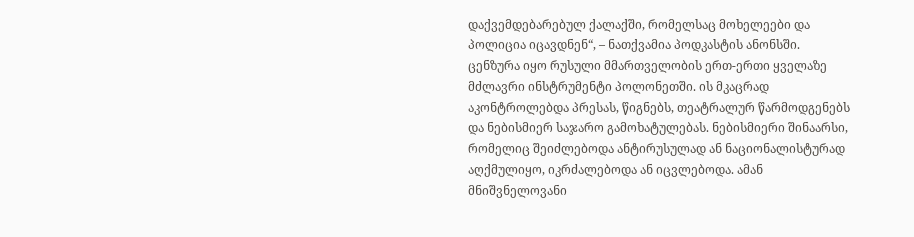დაქვემდებარებულ ქალაქში, რომელსაც მოხელეები და პოლიცია იცავდნენ“, – ნათქვამია პოდკასტის ანონსში.
ცენზურა იყო რუსული მმართველობის ერთ-ერთი ყველაზე მძლავრი ინსტრუმენტი პოლონეთში. ის მკაცრად აკონტროლებდა პრესას, წიგნებს, თეატრალურ წარმოდგენებს და ნებისმიერ საჯარო გამოხატულებას. ნებისმიერი შინაარსი, რომელიც შეიძლებოდა ანტირუსულად ან ნაციონალისტურად აღქმულიყო, იკრძალებოდა ან იცვლებოდა. ამან მნიშვნელოვანი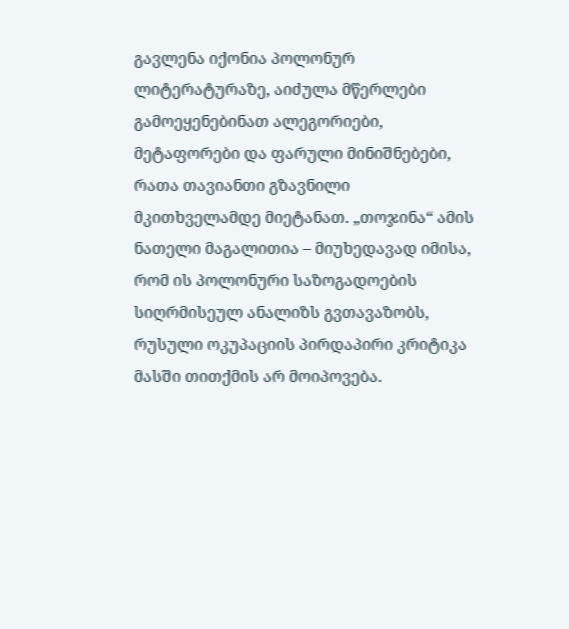გავლენა იქონია პოლონურ ლიტერატურაზე, აიძულა მწერლები გამოეყენებინათ ალეგორიები, მეტაფორები და ფარული მინიშნებები, რათა თავიანთი გზავნილი მკითხველამდე მიეტანათ. „თოჯინა“ ამის ნათელი მაგალითია – მიუხედავად იმისა, რომ ის პოლონური საზოგადოების სიღრმისეულ ანალიზს გვთავაზობს, რუსული ოკუპაციის პირდაპირი კრიტიკა მასში თითქმის არ მოიპოვება.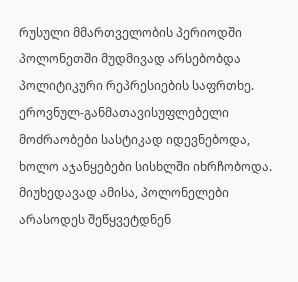რუსული მმართველობის პერიოდში პოლონეთში მუდმივად არსებობდა პოლიტიკური რეპრესიების საფრთხე. ეროვნულ-განმათავისუფლებელი მოძრაობები სასტიკად იდევნებოდა, ხოლო აჯანყებები სისხლში იხრჩობოდა. მიუხედავად ამისა, პოლონელები არასოდეს შეწყვეტდნენ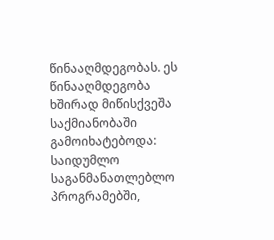წინააღმდეგობას. ეს წინააღმდეგობა ხშირად მიწისქვეშა საქმიანობაში გამოიხატებოდა: საიდუმლო საგანმანათლებლო პროგრამებში,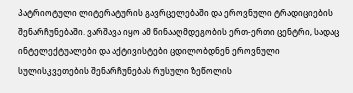პატრიოტული ლიტერატურის გავრცელებაში და ეროვნული ტრადიციების შენარჩუნებაში. ვარშავა იყო ამ წინააღმდეგობის ერთ-ერთი ცენტრი, სადაც ინტელექტუალები და აქტივისტები ცდილობდნენ ეროვნული სულისკვეთების შენარჩუნებას რუსული ზეწოლის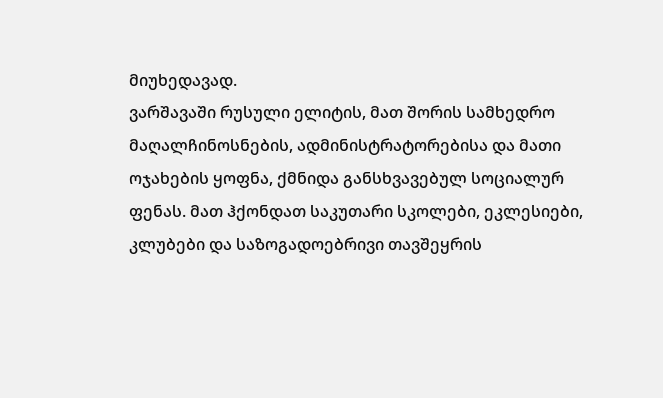მიუხედავად.
ვარშავაში რუსული ელიტის, მათ შორის სამხედრო მაღალჩინოსნების, ადმინისტრატორებისა და მათი ოჯახების ყოფნა, ქმნიდა განსხვავებულ სოციალურ ფენას. მათ ჰქონდათ საკუთარი სკოლები, ეკლესიები, კლუბები და საზოგადოებრივი თავშეყრის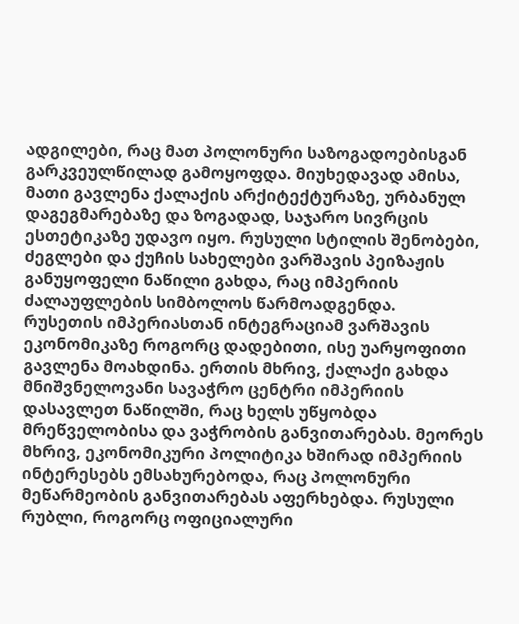ადგილები, რაც მათ პოლონური საზოგადოებისგან გარკვეულწილად გამოყოფდა. მიუხედავად ამისა, მათი გავლენა ქალაქის არქიტექტურაზე, ურბანულ დაგეგმარებაზე და ზოგადად, საჯარო სივრცის ესთეტიკაზე უდავო იყო. რუსული სტილის შენობები, ძეგლები და ქუჩის სახელები ვარშავის პეიზაჟის განუყოფელი ნაწილი გახდა, რაც იმპერიის ძალაუფლების სიმბოლოს წარმოადგენდა.
რუსეთის იმპერიასთან ინტეგრაციამ ვარშავის ეკონომიკაზე როგორც დადებითი, ისე უარყოფითი გავლენა მოახდინა. ერთის მხრივ, ქალაქი გახდა მნიშვნელოვანი სავაჭრო ცენტრი იმპერიის დასავლეთ ნაწილში, რაც ხელს უწყობდა მრეწველობისა და ვაჭრობის განვითარებას. მეორეს მხრივ, ეკონომიკური პოლიტიკა ხშირად იმპერიის ინტერესებს ემსახურებოდა, რაც პოლონური მეწარმეობის განვითარებას აფერხებდა. რუსული რუბლი, როგორც ოფიციალური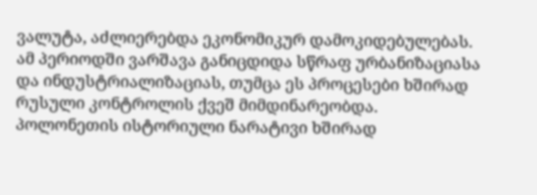ვალუტა, აძლიერებდა ეკონომიკურ დამოკიდებულებას. ამ პერიოდში ვარშავა განიცდიდა სწრაფ ურბანიზაციასა და ინდუსტრიალიზაციას, თუმცა ეს პროცესები ხშირად რუსული კონტროლის ქვეშ მიმდინარეობდა.
პოლონეთის ისტორიული ნარატივი ხშირად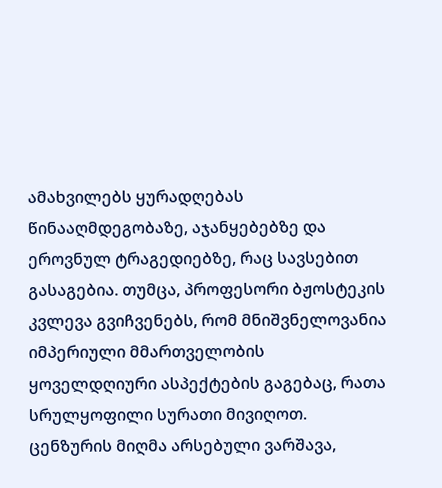ამახვილებს ყურადღებას წინააღმდეგობაზე, აჯანყებებზე და ეროვნულ ტრაგედიებზე, რაც სავსებით გასაგებია. თუმცა, პროფესორი ბჟოსტეკის კვლევა გვიჩვენებს, რომ მნიშვნელოვანია იმპერიული მმართველობის ყოველდღიური ასპექტების გაგებაც, რათა სრულყოფილი სურათი მივიღოთ. ცენზურის მიღმა არსებული ვარშავა,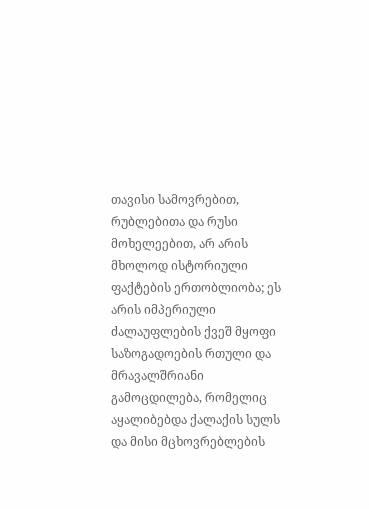თავისი სამოვრებით, რუბლებითა და რუსი მოხელეებით, არ არის მხოლოდ ისტორიული ფაქტების ერთობლიობა; ეს არის იმპერიული ძალაუფლების ქვეშ მყოფი საზოგადოების რთული და მრავალშრიანი გამოცდილება, რომელიც აყალიბებდა ქალაქის სულს და მისი მცხოვრებლების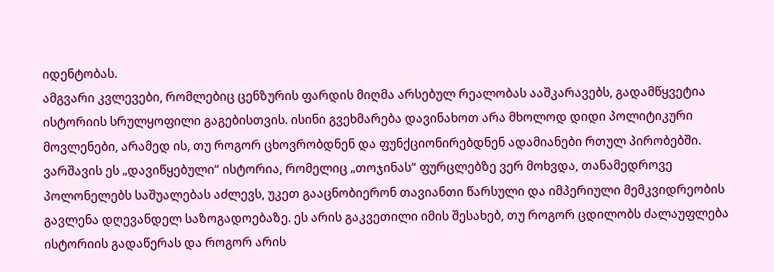იდენტობას.
ამგვარი კვლევები, რომლებიც ცენზურის ფარდის მიღმა არსებულ რეალობას ააშკარავებს, გადამწყვეტია ისტორიის სრულყოფილი გაგებისთვის. ისინი გვეხმარება დავინახოთ არა მხოლოდ დიდი პოლიტიკური მოვლენები, არამედ ის, თუ როგორ ცხოვრობდნენ და ფუნქციონირებდნენ ადამიანები რთულ პირობებში. ვარშავის ეს „დავიწყებული“ ისტორია, რომელიც „თოჯინას“ ფურცლებზე ვერ მოხვდა, თანამედროვე პოლონელებს საშუალებას აძლევს, უკეთ გააცნობიერონ თავიანთი წარსული და იმპერიული მემკვიდრეობის გავლენა დღევანდელ საზოგადოებაზე. ეს არის გაკვეთილი იმის შესახებ, თუ როგორ ცდილობს ძალაუფლება ისტორიის გადაწერას და როგორ არის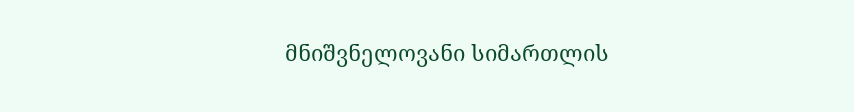მნიშვნელოვანი სიმართლის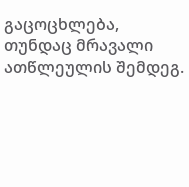გაცოცხლება, თუნდაც მრავალი ათწლეულის შემდეგ.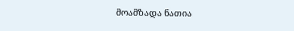მოამზადა ნათია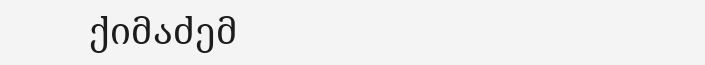ქიმაძემ